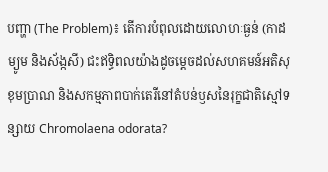បញ្ហា (The Problem)៖ តើការបំពុលដោយលោហៈធ្ងន់ (កាដម្យូម និងស័ង្កសី) ជះឥទ្ធិពលយ៉ាងដូចម្តេចដល់សហគមន៍អតិសុខុមប្រាណ និងសកម្មភាពបាក់តេរីនៅតំបន់ឫសនៃរុក្ខជាតិស្មៅទន្សាយ Chromolaena odorata?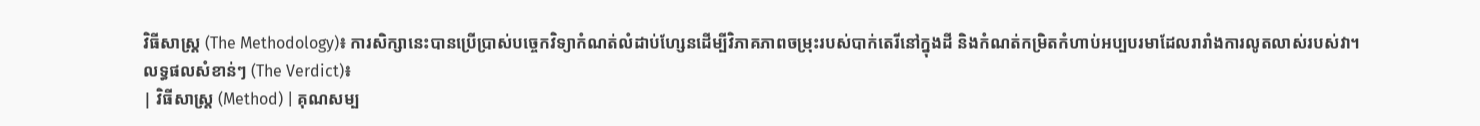វិធីសាស្ត្រ (The Methodology)៖ ការសិក្សានេះបានប្រើប្រាស់បច្ចេកវិទ្យាកំណត់លំដាប់ហ្សែនដើម្បីវិភាគភាពចម្រុះរបស់បាក់តេរីនៅក្នុងដី និងកំណត់កម្រិតកំហាប់អប្បបរមាដែលរារាំងការលូតលាស់របស់វា។
លទ្ធផលសំខាន់ៗ (The Verdict)៖
| វិធីសាស្ត្រ (Method) | គុណសម្ប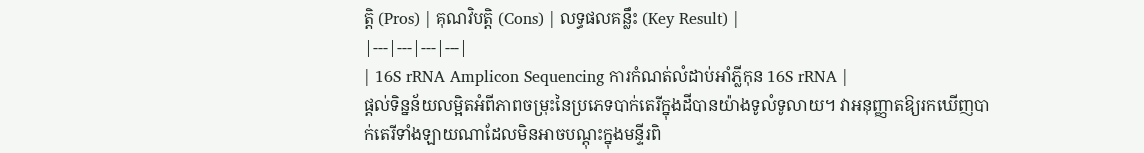ត្តិ (Pros) | គុណវិបត្តិ (Cons) | លទ្ធផលគន្លឹះ (Key Result) |
|---|---|---|---|
| 16S rRNA Amplicon Sequencing ការកំណត់លំដាប់អាំភ្លីកុន 16S rRNA |
ផ្តល់ទិន្នន័យលម្អិតអំពីភាពចម្រុះនៃប្រភេទបាក់តេរីក្នុងដីបានយ៉ាងទូលំទូលាយ។ វាអនុញ្ញាតឱ្យរកឃើញបាក់តេរីទាំងឡាយណាដែលមិនអាចបណ្តុះក្នុងមន្ទីរពិ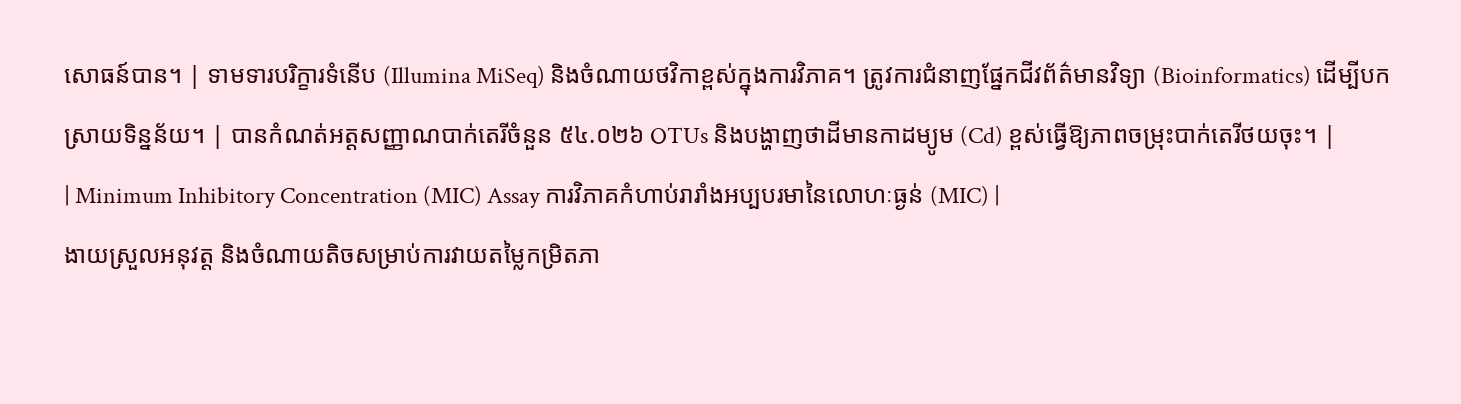សោធន៍បាន។ | ទាមទារបរិក្ខារទំនើប (Illumina MiSeq) និងចំណាយថវិកាខ្ពស់ក្នុងការវិភាគ។ ត្រូវការជំនាញផ្នែកជីវព័ត៌មានវិទ្យា (Bioinformatics) ដើម្បីបកស្រាយទិន្នន័យ។ | បានកំណត់អត្តសញ្ញាណបាក់តេរីចំនួន ៥៤.០២៦ OTUs និងបង្ហាញថាដីមានកាដម្យូម (Cd) ខ្ពស់ធ្វើឱ្យភាពចម្រុះបាក់តេរីថយចុះ។ |
| Minimum Inhibitory Concentration (MIC) Assay ការវិភាគកំហាប់រារាំងអប្បបរមានៃលោហៈធ្ងន់ (MIC) |
ងាយស្រួលអនុវត្ត និងចំណាយតិចសម្រាប់ការវាយតម្លៃកម្រិតភា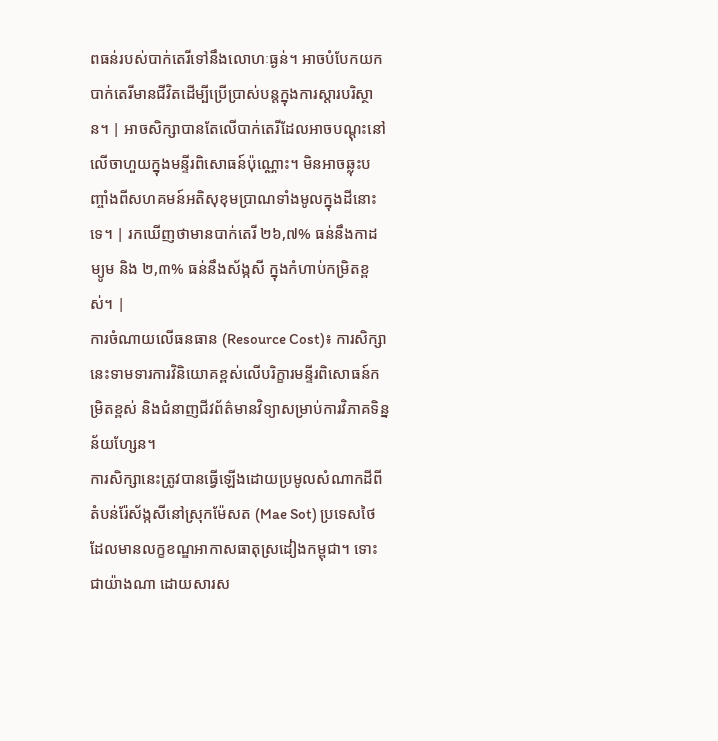ពធន់របស់បាក់តេរីទៅនឹងលោហៈធ្ងន់។ អាចបំបែកយកបាក់តេរីមានជីវិតដើម្បីប្រើប្រាស់បន្តក្នុងការស្តារបរិស្ថាន។ | អាចសិក្សាបានតែលើបាក់តេរីដែលអាចបណ្តុះនៅលើចាហួយក្នុងមន្ទីរពិសោធន៍ប៉ុណ្ណោះ។ មិនអាចឆ្លុះបញ្ចាំងពីសហគមន៍អតិសុខុមប្រាណទាំងមូលក្នុងដីនោះទេ។ | រកឃើញថាមានបាក់តេរី ២៦,៧% ធន់នឹងកាដម្យូម និង ២,៣% ធន់នឹងស័ង្កសី ក្នុងកំហាប់កម្រិតខ្ពស់។ |
ការចំណាយលើធនធាន (Resource Cost)៖ ការសិក្សានេះទាមទារការវិនិយោគខ្ពស់លើបរិក្ខារមន្ទីរពិសោធន៍កម្រិតខ្ពស់ និងជំនាញជីវព័ត៌មានវិទ្យាសម្រាប់ការវិភាគទិន្នន័យហ្សែន។
ការសិក្សានេះត្រូវបានធ្វើឡើងដោយប្រមូលសំណាកដីពីតំបន់រ៉ែស័ង្កសីនៅស្រុកម៉ែសត (Mae Sot) ប្រទេសថៃ ដែលមានលក្ខខណ្ឌអាកាសធាតុស្រដៀងកម្ពុជា។ ទោះជាយ៉ាងណា ដោយសារស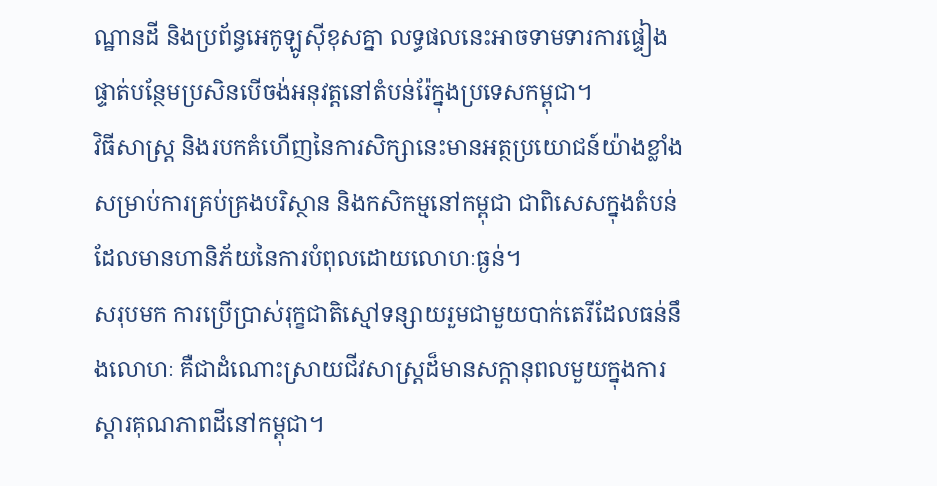ណ្ឋានដី និងប្រព័ន្ធអេកូឡូស៊ីខុសគ្នា លទ្ធផលនេះអាចទាមទារការផ្ទៀងផ្ទាត់បន្ថែមប្រសិនបើចង់អនុវត្តនៅតំបន់រ៉ែក្នុងប្រទេសកម្ពុជា។
វិធីសាស្រ្ត និងរបកគំហើញនៃការសិក្សានេះមានអត្ថប្រយោជន៍យ៉ាងខ្លាំងសម្រាប់ការគ្រប់គ្រងបរិស្ថាន និងកសិកម្មនៅកម្ពុជា ជាពិសេសក្នុងតំបន់ដែលមានហានិភ័យនៃការបំពុលដោយលោហៈធ្ងន់។
សរុបមក ការប្រើប្រាស់រុក្ខជាតិស្មៅទន្សាយរួមជាមួយបាក់តេរីដែលធន់នឹងលោហៈ គឺជាដំណោះស្រាយជីវសាស្រ្តដ៏មានសក្តានុពលមួយក្នុងការស្តារគុណភាពដីនៅកម្ពុជា។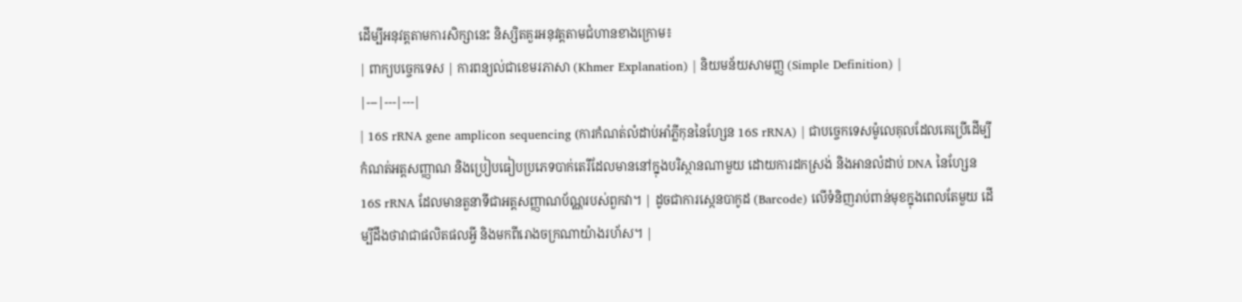ដើម្បីអនុវត្តតាមការសិក្សានេះ និស្សិតគួរអនុវត្តតាមជំហានខាងក្រោម៖
| ពាក្យបច្ចេកទេស | ការពន្យល់ជាខេមរភាសា (Khmer Explanation) | និយមន័យសាមញ្ញ (Simple Definition) |
|---|---|---|
| 16S rRNA gene amplicon sequencing (ការកំណត់លំដាប់អាំភ្លីកុននៃហ្សែន 16S rRNA) | ជាបច្ចេកទេសម៉ូលេគុលដែលគេប្រើដើម្បីកំណត់អត្តសញ្ញាណ និងប្រៀបធៀបប្រភេទបាក់តេរីដែលមាននៅក្នុងបរិស្ថានណាមួយ ដោយការដកស្រង់ និងអានលំដាប់ DNA នៃហ្សែន 16S rRNA ដែលមានតួនាទីជាអត្តសញ្ញាណប័ណ្ណរបស់ពួកវា។ | ដូចជាការស្កេនបាកូដ (Barcode) លើទំនិញរាប់ពាន់មុខក្នុងពេលតែមួយ ដើម្បីដឹងថាវាជាផលិតផលអ្វី និងមកពីរោងចក្រណាយ៉ាងរហ័ស។ |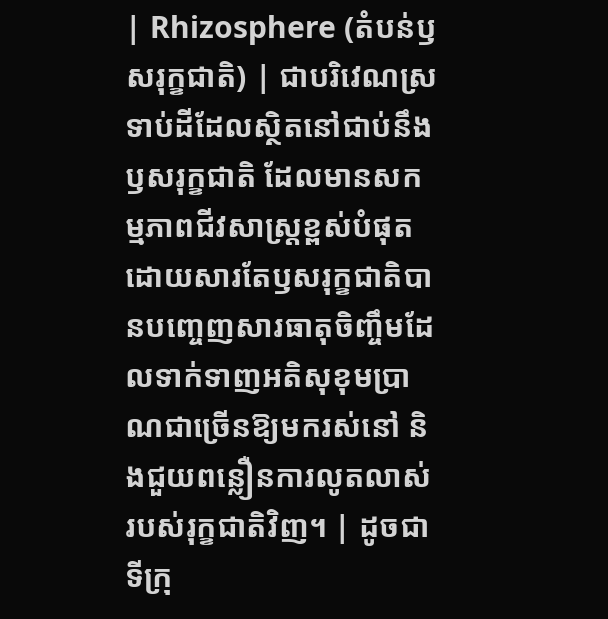| Rhizosphere (តំបន់ឫសរុក្ខជាតិ) | ជាបរិវេណស្រទាប់ដីដែលស្ថិតនៅជាប់នឹងឫសរុក្ខជាតិ ដែលមានសកម្មភាពជីវសាស្រ្តខ្ពស់បំផុត ដោយសារតែឫសរុក្ខជាតិបានបញ្ចេញសារធាតុចិញ្ចឹមដែលទាក់ទាញអតិសុខុមប្រាណជាច្រើនឱ្យមករស់នៅ និងជួយពន្លឿនការលូតលាស់របស់រុក្ខជាតិវិញ។ | ដូចជាទីក្រុ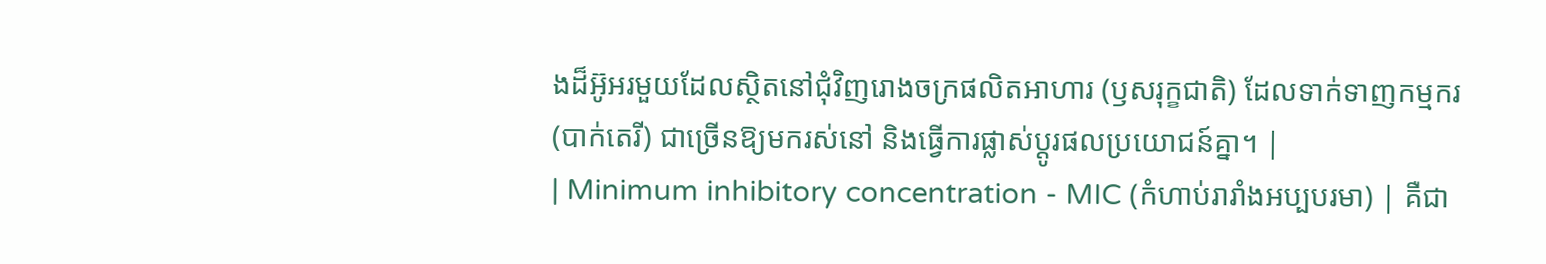ងដ៏អ៊ូអរមួយដែលស្ថិតនៅជុំវិញរោងចក្រផលិតអាហារ (ឫសរុក្ខជាតិ) ដែលទាក់ទាញកម្មករ (បាក់តេរី) ជាច្រើនឱ្យមករស់នៅ និងធ្វើការផ្លាស់ប្តូរផលប្រយោជន៍គ្នា។ |
| Minimum inhibitory concentration - MIC (កំហាប់រារាំងអប្បបរមា) | គឺជា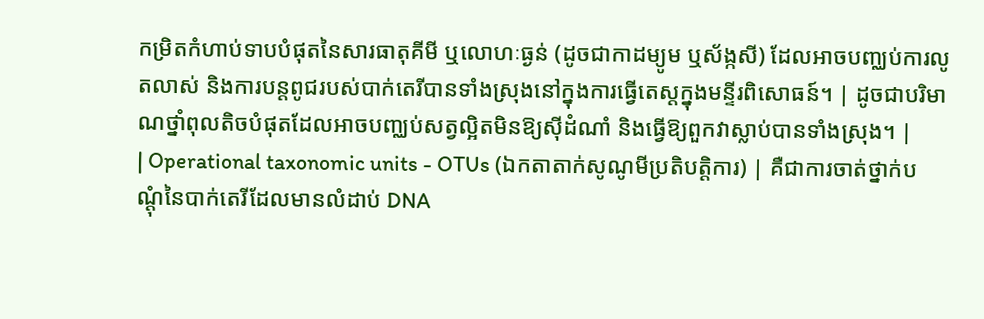កម្រិតកំហាប់ទាបបំផុតនៃសារធាតុគីមី ឬលោហៈធ្ងន់ (ដូចជាកាដម្យូម ឬស័ង្កសី) ដែលអាចបញ្ឈប់ការលូតលាស់ និងការបន្តពូជរបស់បាក់តេរីបានទាំងស្រុងនៅក្នុងការធ្វើតេស្តក្នុងមន្ទីរពិសោធន៍។ | ដូចជាបរិមាណថ្នាំពុលតិចបំផុតដែលអាចបញ្ឈប់សត្វល្អិតមិនឱ្យស៊ីដំណាំ និងធ្វើឱ្យពួកវាស្លាប់បានទាំងស្រុង។ |
| Operational taxonomic units - OTUs (ឯកតាតាក់សូណូមីប្រតិបត្តិការ) | គឺជាការចាត់ថ្នាក់បណ្តុំនៃបាក់តេរីដែលមានលំដាប់ DNA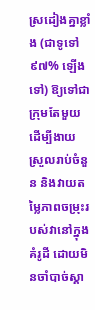ស្រដៀងគ្នាខ្លាំង (ជាទូទៅ ៩៧% ឡើងទៅ) ឱ្យទៅជាក្រុមតែមួយ ដើម្បីងាយស្រួលរាប់ចំនួន និងវាយតម្លៃភាពចម្រុះរបស់វានៅក្នុងគំរូដី ដោយមិនចាំបាច់ស្គា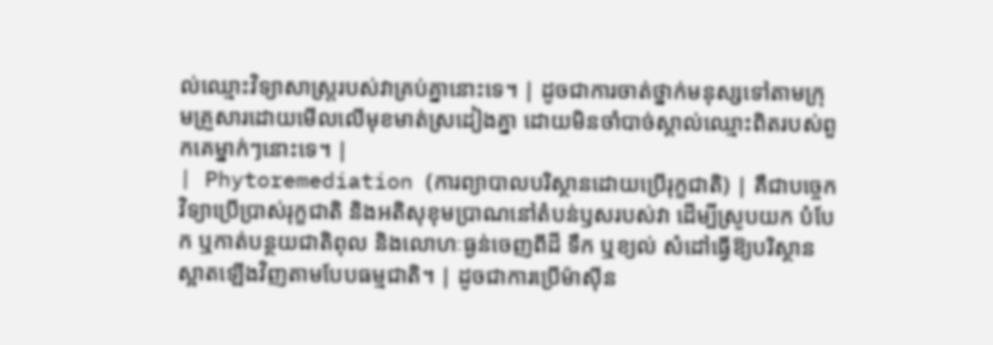ល់ឈ្មោះវិទ្យាសាស្ត្ររបស់វាគ្រប់គ្នានោះទេ។ | ដូចជាការចាត់ថ្នាក់មនុស្សទៅតាមក្រុមគ្រួសារដោយមើលលើមុខមាត់ស្រដៀងគ្នា ដោយមិនចាំបាច់ស្គាល់ឈ្មោះពិតរបស់ពួកគេម្នាក់ៗនោះទេ។ |
| Phytoremediation (ការព្យាបាលបរិស្ថានដោយប្រើរុក្ខជាតិ) | គឺជាបច្ចេកវិទ្យាប្រើប្រាស់រុក្ខជាតិ និងអតិសុខុមប្រាណនៅតំបន់ឫសរបស់វា ដើម្បីស្រូបយក បំបែក ឬកាត់បន្ថយជាតិពុល និងលោហៈធ្ងន់ចេញពីដី ទឹក ឬខ្យល់ សំដៅធ្វើឱ្យបរិស្ថានស្អាតឡើងវិញតាមបែបធម្មជាតិ។ | ដូចជាការប្រើម៉ាស៊ីន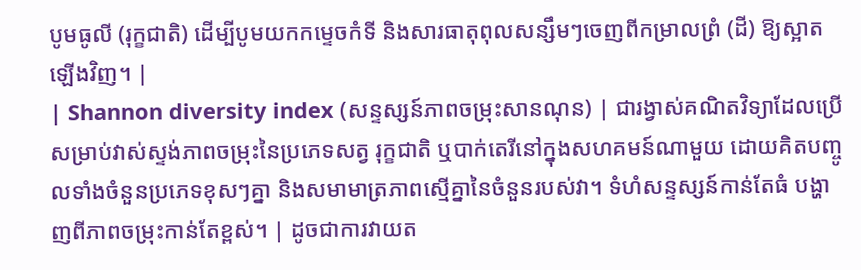បូមធូលី (រុក្ខជាតិ) ដើម្បីបូមយកកម្ទេចកំទី និងសារធាតុពុលសន្សឹមៗចេញពីកម្រាលព្រំ (ដី) ឱ្យស្អាតឡើងវិញ។ |
| Shannon diversity index (សន្ទស្សន៍ភាពចម្រុះសានណុន) | ជារង្វាស់គណិតវិទ្យាដែលប្រើសម្រាប់វាស់ស្ទង់ភាពចម្រុះនៃប្រភេទសត្វ រុក្ខជាតិ ឬបាក់តេរីនៅក្នុងសហគមន៍ណាមួយ ដោយគិតបញ្ចូលទាំងចំនួនប្រភេទខុសៗគ្នា និងសមាមាត្រភាពស្មើគ្នានៃចំនួនរបស់វា។ ទំហំសន្ទស្សន៍កាន់តែធំ បង្ហាញពីភាពចម្រុះកាន់តែខ្ពស់។ | ដូចជាការវាយត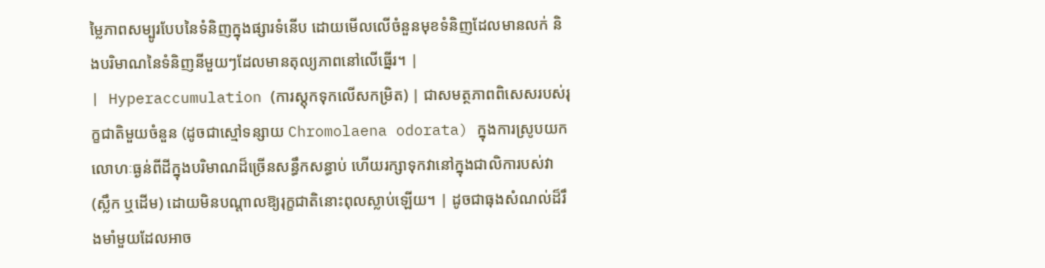ម្លៃភាពសម្បូរបែបនៃទំនិញក្នុងផ្សារទំនើប ដោយមើលលើចំនួនមុខទំនិញដែលមានលក់ និងបរិមាណនៃទំនិញនីមួយៗដែលមានតុល្យភាពនៅលើធ្នើរ។ |
| Hyperaccumulation (ការស្តុកទុកលើសកម្រិត) | ជាសមត្ថភាពពិសេសរបស់រុក្ខជាតិមួយចំនួន (ដូចជាស្មៅទន្សាយ Chromolaena odorata) ក្នុងការស្រូបយកលោហៈធ្ងន់ពីដីក្នុងបរិមាណដ៏ច្រើនសន្ធឹកសន្ធាប់ ហើយរក្សាទុកវានៅក្នុងជាលិការបស់វា (ស្លឹក ឬដើម) ដោយមិនបណ្តាលឱ្យរុក្ខជាតិនោះពុលស្លាប់ឡើយ។ | ដូចជាធុងសំណល់ដ៏រឹងមាំមួយដែលអាច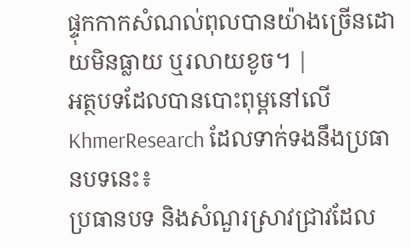ផ្ទុកកាកសំណល់ពុលបានយ៉ាងច្រើនដោយមិនធ្លាយ ឬរលាយខូច។ |
អត្ថបទដែលបានបោះពុម្ពនៅលើ KhmerResearch ដែលទាក់ទងនឹងប្រធានបទនេះ៖
ប្រធានបទ និងសំណួរស្រាវជ្រាវដែល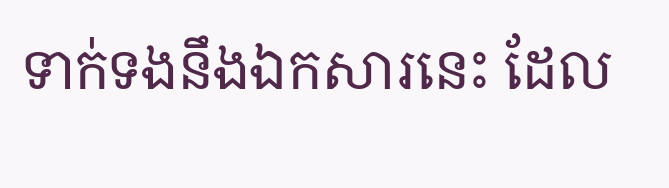ទាក់ទងនឹងឯកសារនេះ ដែល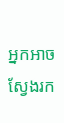អ្នកអាចស្វែងរក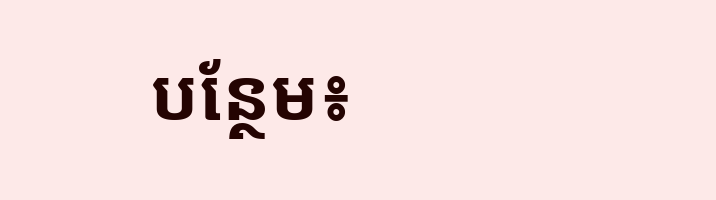បន្ថែម៖